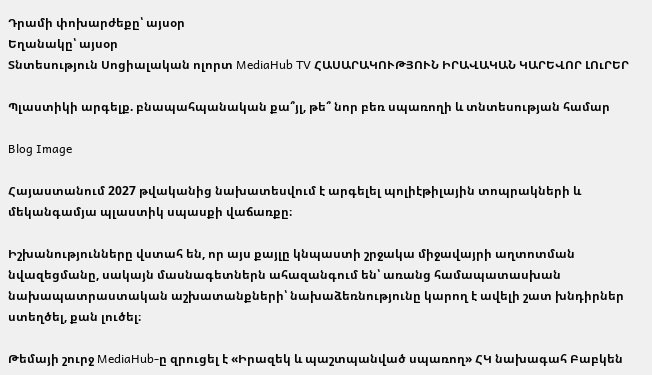Դրամի փոխարժեքը՝ այսօր
Եղանակը՝ այսօր
Տնտեսություն Սոցիալական ոլորտ MediaHub TV ՀԱՍԱՐԱԿՈՒԹՅՈՒՆ ԻՐԱՎԱԿԱՆ ԿԱՐԵՎՈՐ ԼՈւՐԵՐ

Պլաստիկի արգելք. բնապահպանական քա՞յլ, թե՞ նոր բեռ սպառողի և տնտեսության համար

Blog Image

Հայաստանում 2027 թվականից նախատեսվում է արգելել պոլիէթիլային տոպրակների և մեկանգամյա պլաստիկ սպասքի վաճառքը։

Իշխանությունները վստահ են, որ այս քայլը կնպաստի շրջակա միջավայրի աղտոտման նվազեցմանը, սակայն մասնագետներն ահազանգում են՝ առանց համապատասխան նախապատրաստական աշխատանքների՝ նախաձեռնությունը կարող է ավելի շատ խնդիրներ ստեղծել, քան լուծել։

Թեմայի շուրջ MediaHub-ը զրուցել է «Իրազեկ և պաշտպանված սպառող» ՀԿ նախագահ Բաբկեն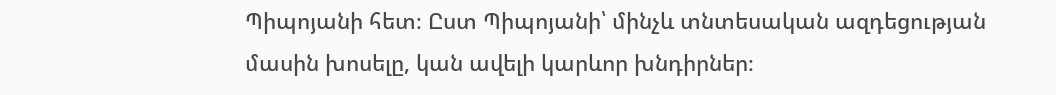Պիպոյանի հետ։ Ըստ Պիպոյանի՝ մինչև տնտեսական ազդեցության մասին խոսելը, կան ավելի կարևոր խնդիրներ։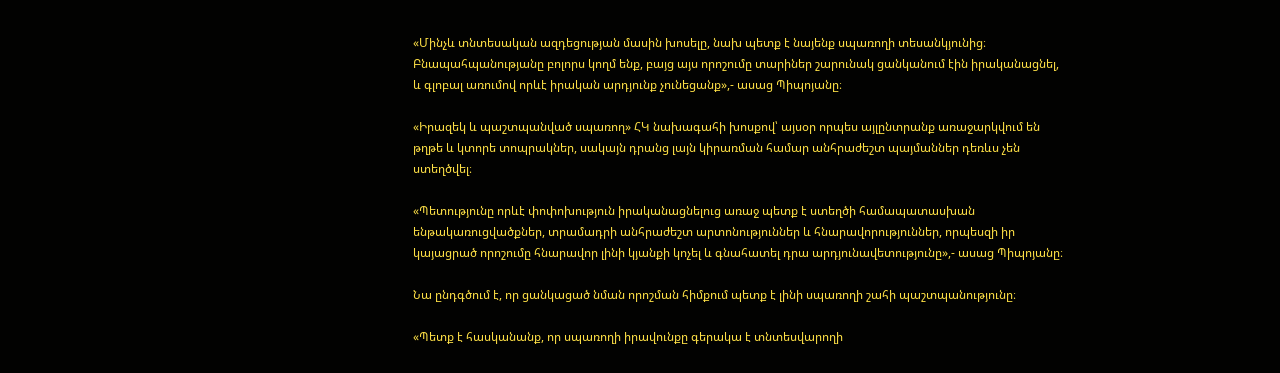«Մինչև տնտեսական ազդեցության մասին խոսելը, նախ պետք է նայենք սպառողի տեսանկյունից։ Բնապահպանությանը բոլորս կողմ ենք, բայց այս որոշումը տարիներ շարունակ ցանկանում էին իրականացնել, և գլոբալ առումով որևէ իրական արդյունք չունեցանք»,- ասաց Պիպոյանը։

«Իրազեկ և պաշտպանված սպառող» ՀԿ նախագահի խոսքով՝ այսօր որպես այլընտրանք առաջարկվում են թղթե և կտորե տոպրակներ, սակայն դրանց լայն կիրառման համար անհրաժեշտ պայմաններ դեռևս չեն ստեղծվել։

«Պետությունը որևէ փոփոխություն իրականացնելուց առաջ պետք է ստեղծի համապատասխան ենթակառուցվածքներ, տրամադրի անհրաժեշտ արտոնություններ և հնարավորություններ, որպեսզի իր կայացրած որոշումը հնարավոր լինի կյանքի կոչել և գնահատել դրա արդյունավետությունը»,- ասաց Պիպոյանը։

Նա ընդգծում է, որ ցանկացած նման որոշման հիմքում պետք է լինի սպառողի շահի պաշտպանությունը։

«Պետք է հասկանանք, որ սպառողի իրավունքը գերակա է տնտեսվարողի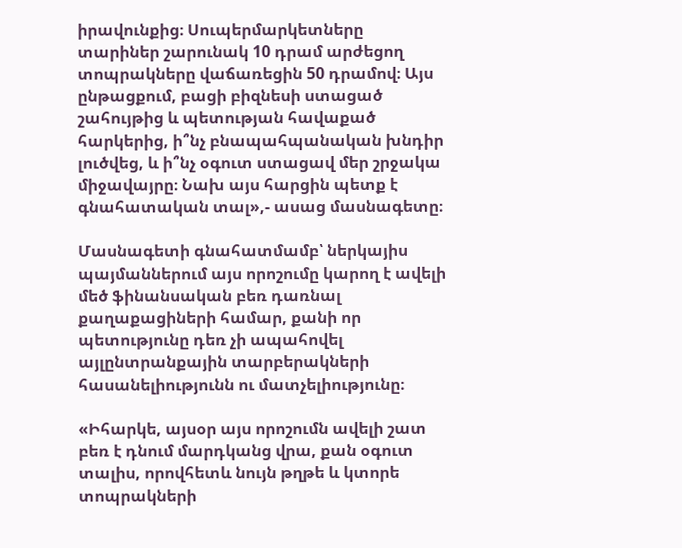իրավունքից։ Սուպերմարկետները տարիներ շարունակ 10 դրամ արժեցող տոպրակները վաճառեցին 50 դրամով։ Այս ընթացքում, բացի բիզնեսի ստացած շահույթից և պետության հավաքած հարկերից, ի՞նչ բնապահպանական խնդիր լուծվեց, և ի՞նչ օգուտ ստացավ մեր շրջակա միջավայրը։ Նախ այս հարցին պետք է գնահատական տալ»,- ասաց մասնագետը։

Մասնագետի գնահատմամբ՝ ներկայիս պայմաններում այս որոշումը կարող է ավելի մեծ ֆինանսական բեռ դառնալ քաղաքացիների համար, քանի որ պետությունը դեռ չի ապահովել այլընտրանքային տարբերակների հասանելիությունն ու մատչելիությունը։

«Իհարկե, այսօր այս որոշումն ավելի շատ բեռ է դնում մարդկանց վրա, քան օգուտ տալիս, որովհետև նույն թղթե և կտորե տոպրակների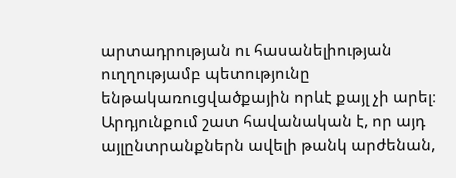արտադրության ու հասանելիության ուղղությամբ պետությունը ենթակառուցվածքային որևէ քայլ չի արել։ Արդյունքում շատ հավանական է, որ այդ այլընտրանքներն ավելի թանկ արժենան,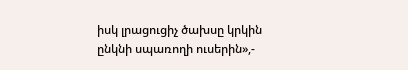իսկ լրացուցիչ ծախսը կրկին ընկնի սպառողի ուսերին»,-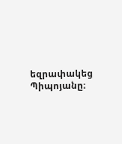եզրափակեց Պիպոյանը։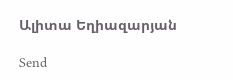Ալիտա Եղիազարյան

Send